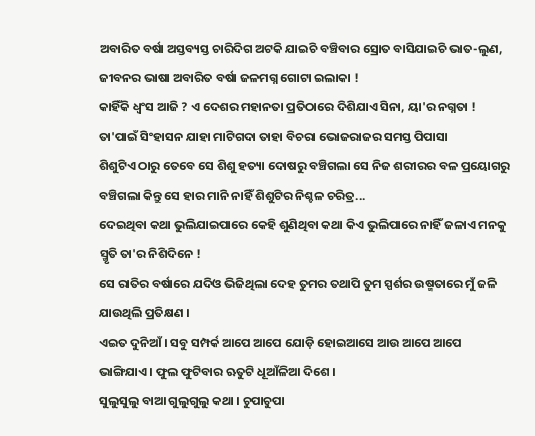ଅବାରିତ ବର୍ଷା ଅସ୍ତବ୍ୟସ୍ତ ଚାରିଦିଗ ଅଟକି ଯାଇଚି ବଞ୍ଚିବାର ସ୍ରୋତ ବାସିଯାଇଚି ଭାତ-ଲୁଣ, ଜୀବନର ଭାଷା ଅବାରିତ ବର୍ଷା ଜଳମଗ୍ନ ଗୋଟା ଇଲାକା !
କାହିଁକି ଧ୍ୱଂସ ଆଜି ? ଏ ଦେଶର ମହାନତା ପ୍ରତିଠାରେ ଦିଶିଯାଏ ସିନା, ୟା'ର ନଗ୍ନତା !
ତା'ପାଇଁ ସିଂହାସନ ଯାହା ମାଟିଗଦା ତାହା ବିଚରା ଭୋଜରାଜର ସମସ୍ତ ପିପାସା
ଶିଶୁଟିଏ ଠାରୁ ତେବେ ସେ ଶିଶୁ ହତ୍ୟା ଦୋଷରୁ ବଞ୍ଚିଗଲା ସେ ନିଜ ଶରୀରର ବଳ ପ୍ରୟୋଗରୁ ବଞ୍ଚିଗଲା କିନ୍ତୁ ସେ ହାର ମାନି ନାହିଁ ଶିଶୁଟିର ନିଶ୍ଚଳ ଚରିତ୍ର...
ଦେଇଥିବା କଥା ଭୁଲିଯାଇପାରେ କେହି ଶୁଣିଥିବା କଥା କିଏ ଭୁଲିପାରେ ନାହିଁ ଜଳାଏ ମନକୁ ସ୍ମୃତି ତା'ର ନିଶିଦିନେ !
ସେ ରାତିର ବର୍ଷାରେ ଯଦିଓ ଭିଜିଥିଲା ଦେହ ତୁମର ତଥାପି ତୁମ ସ୍ପର୍ଶର ଉଷ୍ମତାରେ ମୁଁ ଜଳି ଯାଉଥିଲି ପ୍ରତିକ୍ଷଣ ।
ଏଇତ ଦୁନିଆଁ । ସବୁ ସମ୍ପର୍କ ଆପେ ଆପେ ଯୋଡ଼ି ହୋଇଆସେ ଆଉ ଆପେ ଆପେ ଭାଙ୍ଗିଯାଏ । ଫୁଲ ଫୁଟିବାର ଋତୁଟି ଧୂଆଁଳିଆ ଦିଶେ ।
ସୁଲୁସୁଲୁ ବାଆ ଗୁଲୁଗୁଲୁ କଥା । ଚୁପାଚୁପା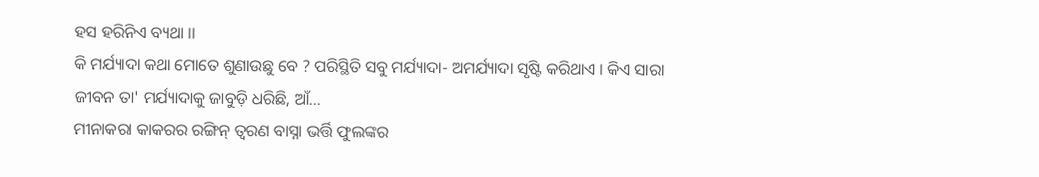ହସ ହରିନିଏ ବ୍ୟଥା ।।
କି ମର୍ଯ୍ୟାଦା କଥା ମୋତେ ଶୁଣାଉଛୁ ବେ ? ପରିସ୍ଥିତି ସବୁ ମର୍ଯ୍ୟାଦା- ଅମର୍ଯ୍ୟାଦା ସୃଷ୍ଟି କରିଥାଏ । କିଏ ସାରା ଜୀବନ ତା' ମର୍ଯ୍ୟାଦାକୁ ଜାବୁଡ଼ି ଧରିଛି, ଆଁ...
ମୀନାକରା କାକରର ରଙ୍ଗିନ୍ ତ୍ୱରଣ ବାସ୍ନା ଭର୍ତ୍ତି ଫୁଲଙ୍କର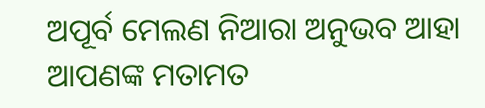ଅପୂର୍ବ ମେଲଣ ନିଆରା ଅନୁଭବ ଆହା
ଆପଣଙ୍କ ମତାମତ